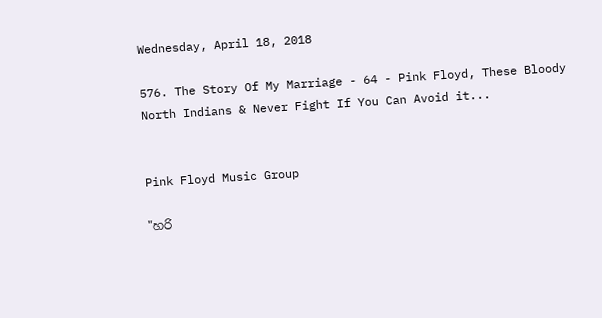Wednesday, April 18, 2018

576. The Story Of My Marriage - 64 - Pink Floyd, These Bloody North Indians & Never Fight If You Can Avoid it...


Pink Floyd Music Group

"හරි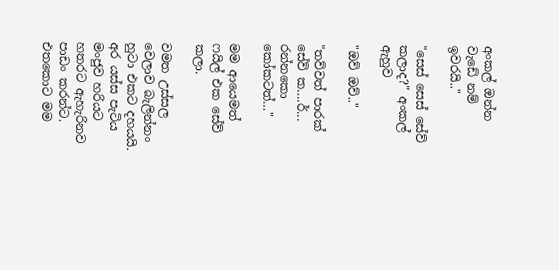අංකල් ඔන්න වැඩේ නම් ඉවරයි.."

"සෙස් සෙස් සේව් කලාද?" අංකල් ඇහුව

"ඔව් ඔව්.."

"තව්වත් පාරක් සේව් ක….ර්... රන්නකො කෝකටත්…"

මම ආයෙමත් ෆයිල් එක සේව් කලා.

වමත උස්සල වෙලාව බැලින්නං හුටා එකට දහයයි. අර යස්ස පැටිය මංජුව හරියට හතරට ඇහැරිනව පාඩං කරන්ට. එතකොට මම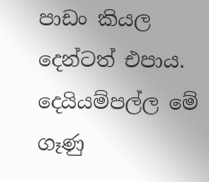පාඩං කියල දෙන්ටත් එපාය. දෙයියම්පල්ල මේ ගෑණු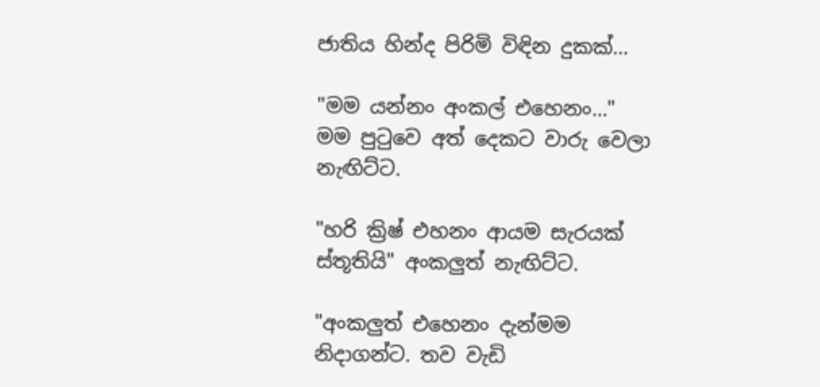ජාතිය හින්ද පිරිමි විඳින දුකක්…

"මම යන්නං අංකල් එහෙනං…" මම පුටුවෙ අත් දෙකට වාරු වෙලා නැඟිට්ට.

"හරි ක්‍රිෂ් එහනං ආයම සැරයක් ස්තූතියි" අංකලුත් නැඟිට්ට.

"අංකලුත් එහෙනං දැන්මම නිදාගන්ට. තව වැඩි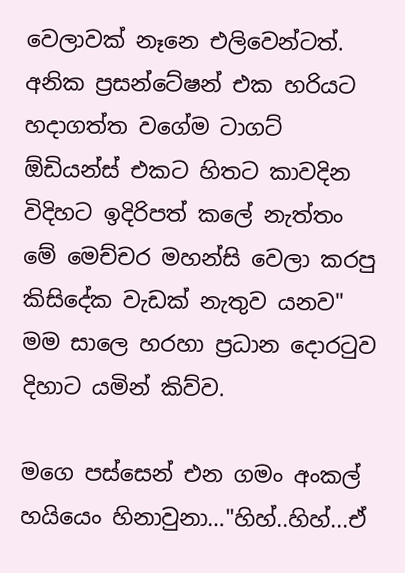වෙලාවක් නෑනෙ එලිවෙන්ටත්. අනික ප්‍රසන්ටේෂන් එක හරියට හදාගත්ත වගේම ටාගට් ඕඩියන්ස් එකට හිතට කාවදින විදිහට ඉදිරිපත් කලේ නැත්තං මේ මෙච්චර මහන්සි වෙලා කරපු කිසිදේක වැඩක් නැතුව යනව" මම සාලෙ හරහා ප්‍රධාන දොරටුව දිහාට යමින් කිව්ව.

මගෙ පස්සෙන් එන ගමං අංකල් හයියෙං හිනාවුනා…"හිහ්..හිහ්...ඒ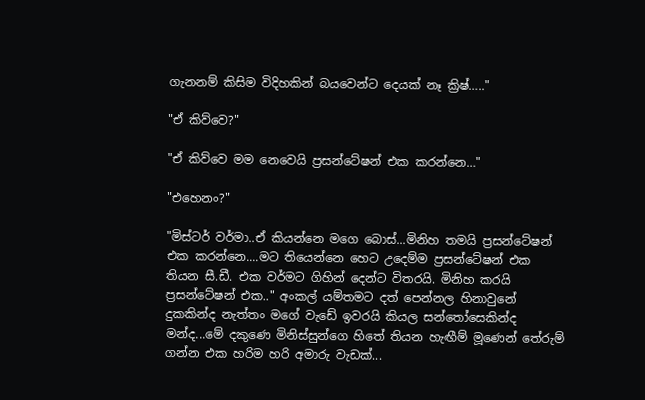ගැනනම් කිසිම විදිහකින් බයවෙන්ට දෙයක් නෑ ක්‍රිෂ්….."

"ඒ කිව්වෙ?"

"ඒ කිව්වෙ මම නෙවෙයි ප්‍රසන්ටේෂන් එක කරන්නෙ…"

"එහෙනං?"

"මිස්ටර් වර්මා..ඒ කියන්නෙ මගෙ බොස්...මිනිහ තමයි ප්‍රසන්ටේෂන් එක කරන්නෙ....මට තියෙන්නෙ හෙට උදෙම්ම ප්‍රසන්ටේෂන් එක තියන සී.ඩී. එක වර්මට ගිහින් දෙන්ට විතරයි. මිනිහ කරයි ප්‍රසන්ටේෂන් එක.." අංකල් යම්තමට දත් පෙන්නල හිනාවුනේ දුකකින්ද නැත්තං මගේ වැඩේ ඉවරයි කියල සන්තෝසෙකින්ද මන්ද...මේ දකුණෙ මිනිස්සුන්ගෙ හිතේ තියන හැඟීම් මූණෙන් තේරුම් ගන්න එක හරිම හරි අමාරු වැඩක්...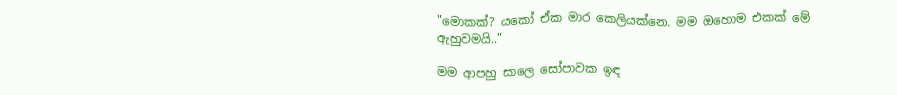"මොකක්? යකෝ ඒක මාර කෙලියක්නෙ. මම ඔහොම එකක් මේ ඇහුවමයි.."

මම ආපහු සාලෙ සෝපාවක ඉඳ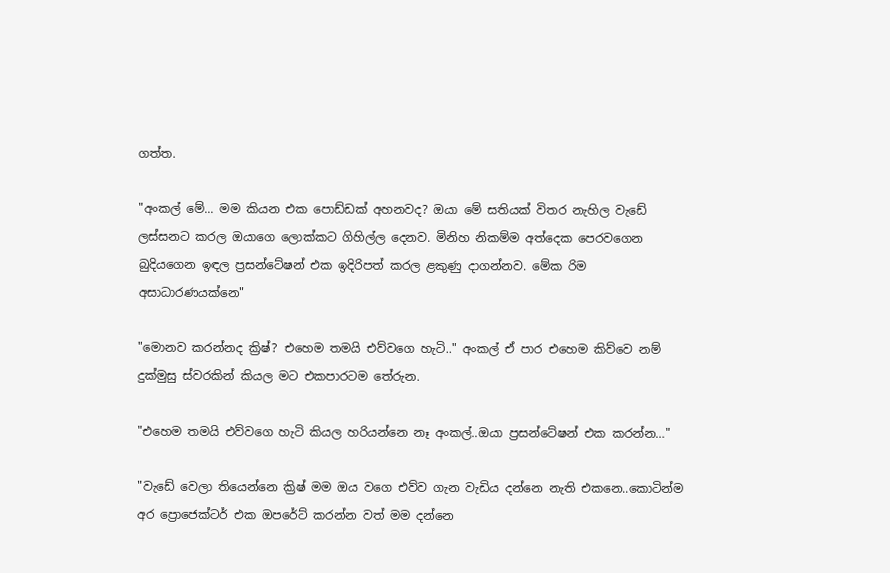ගත්ත.

"අංකල් මේ... මම කියන එක පොඩ්ඩක් අහනවද? ඔයා මේ සතියක් විතර නැහිල වැඩේ ලස්සනට කරල ඔයාගෙ ලොක්කට ගිහිල්ල දෙනව. මිනිහ නිකම්ම අත්දෙක පෙරවගෙන බුදියගෙන ඉඳල ප්‍රසන්ටේෂන් එක ඉදිරිපත් කරල ළකුණු දාගන්නව. මේක රිම අසාධාරණයක්නෙ"

"මොනව කරන්නද ක්‍රිෂ්? එහෙම තමයි එව්වගෙ හැටි.." අංකල් ඒ පාර එහෙම කිව්වෙ නම් දුක්මුසු ස්වරකින් කියල මට එකපාරටම තේරුන.

"එහෙම තමයි එව්වගෙ හැටි කියල හරියන්නෙ නෑ අංකල්..ඔයා ප්‍රසන්ටේෂන් එක කරන්න…"

"වැඩේ වෙලා තියෙන්නෙ ක්‍රිෂ් මම ඔය වගෙ එව්ව ගැන වැඩිය දන්නෙ නැති එකනෙ..කොටින්ම අර ප්‍රොජෙක්ටර් එක ඔපරේට් කරන්න වත් මම දන්නෙ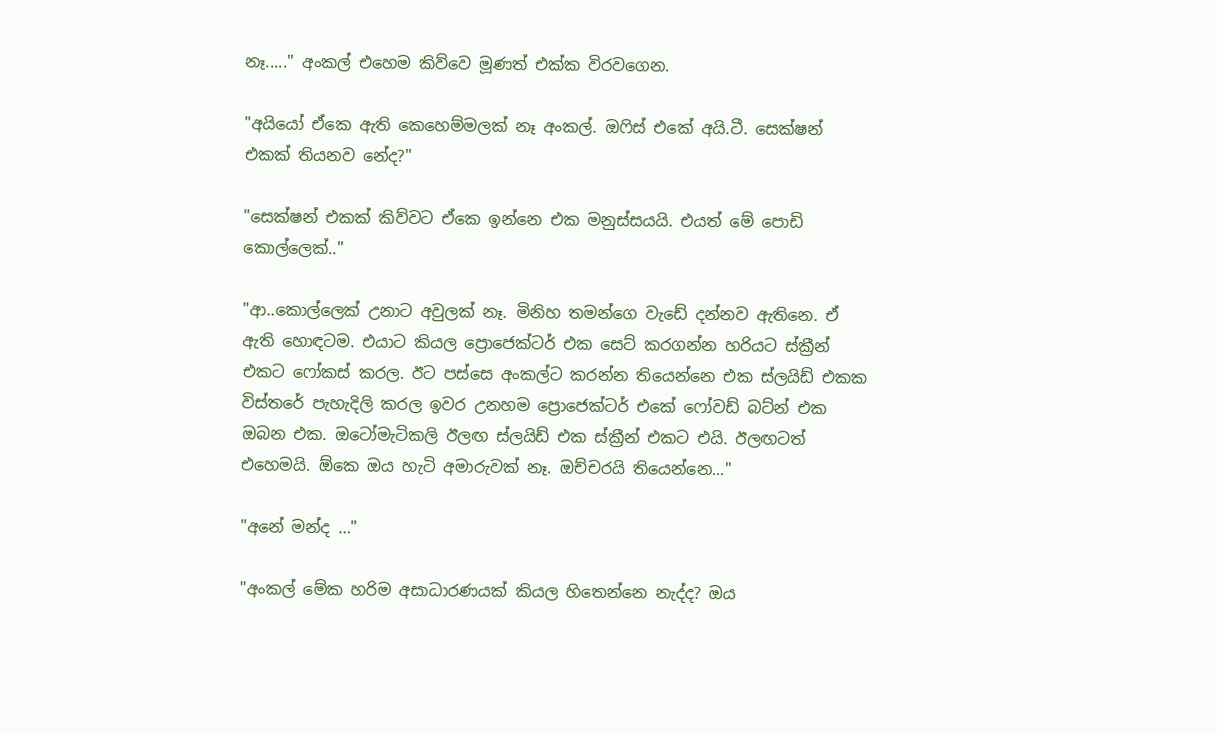නෑ....." අංකල් එහෙම කිව්වෙ මූණත් එක්ක විරවගෙන.

"අයියෝ ඒකෙ ඇති කෙහෙම්මලක් නෑ අංකල්. ඔෆිස් එකේ අයි.ටී. සෙක්ෂන් එකක් තියනව නේද?"

"සෙක්ෂන් එකක් කිව්වට ඒකෙ ඉන්නෙ එක මනුස්සයයි. එයත් මේ පොඩි කොල්ලෙක්.."

"ආ..කොල්ලෙක් උනාට අවුලක් නෑ. මිනිහ තමන්ගෙ වැඩේ දන්නව ඇතිනෙ. ඒ ඇති හොඳටම. එයාට කියල ප්‍රොජෙක්ටර් එක සෙට් කරගන්න හරියට ස්ක්‍රීන් එකට ෆෝකස් කරල. ඊට පස්සෙ අංකල්ට කරන්න තියෙන්නෙ එක ස්ලයිඩ් එකක විස්තරේ පැහැදිලි කරල ඉවර උනහම ප්‍රොජෙක්ටර් එකේ ෆෝවඩ් බට්න් එක ඔබන එක. ඔටෝමැටිකලි ඊලඟ ස්ලයිඩ් එක ස්ක්‍රීන් එකට එයි. ඊලඟටත් එහෙමයි. ඕකෙ ඔය හැටි අමාරුවක් නෑ. ඔච්චරයි තියෙන්නෙ..."

"අනේ මන්ද …"

"අංකල් මේක හරිම අසාධාරණයක් කියල හිතෙන්නෙ නැද්ද? ඔය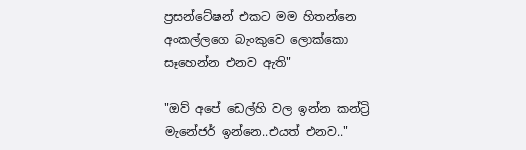ප්‍රසන්ටේෂන් එකට මම හිතන්නෙ අංකල්ලගෙ බැංකුවෙ ලොක්කො සෑහෙන්න එනව ඇති"

"ඔව් අපේ ඩෙල්හි වල ඉන්න කන්ට්‍රි මැනේජර් ඉන්නෙ..එයත් එනව.."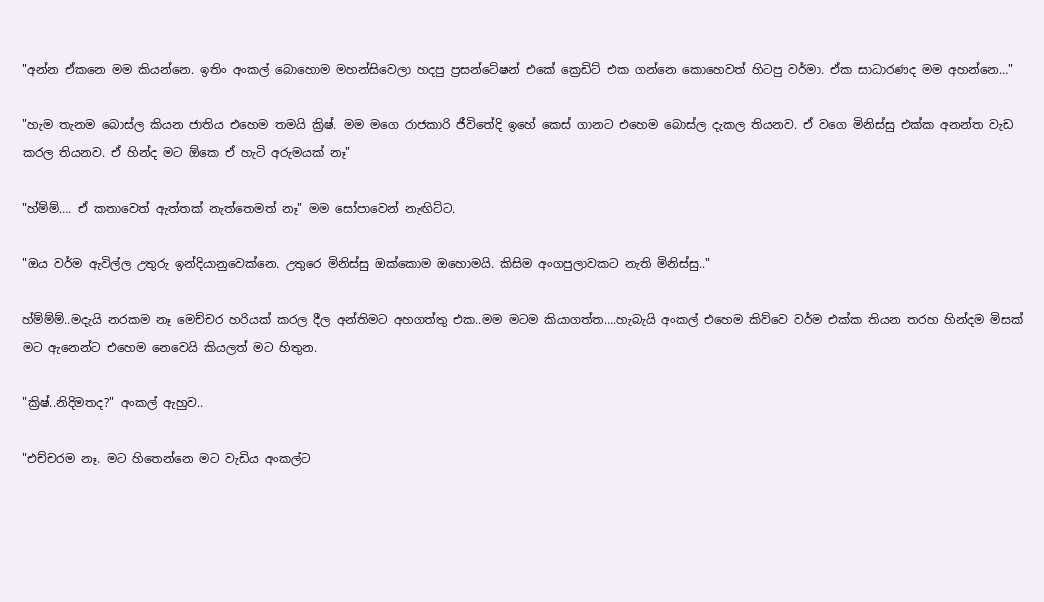"අන්න ඒකනෙ මම කියන්නෙ. ඉතිං අංකල් බොහොම මහන්සිවෙලා හදපු ප්‍රසන්ටේෂන් එකේ ක්‍රෙඩිට් එක ගන්නෙ කොහෙවත් හිටපු වර්මා. ඒක සාධාරණද මම අහන්නෙ…"

"හැම තැනම බොස්ල කියන ජාතිය එහෙම තමයි ක්‍රිෂ්. මම මගෙ රාජකාරි ජීවිතේදි ඉහේ කෙස් ගානට එහෙම බොස්ල දැකල තියනව. ඒ වගෙ මිනිස්සු එක්ක අනන්ත වැඩ කරල තියනව. ඒ හින්ද මට ඕකෙ ඒ හැටි අරුමයක් නෑ"

"හ්ම්ම්…. ඒ කතාවෙත් ඇත්තක් නැත්තෙමත් නෑ" මම සෝපාවෙන් නැඟිට්ට.

"ඔය වර්ම ඇවිල්ල උතුරු ඉන්දියානුවෙක්නෙ. උතුරෙ මිනිස්සු ඔක්කොම ඔහොමයි. කිසිම අංගපුලාවකට නැති මිනිස්සු.."

හ්ම්ම්ම්..මදැයි නරකම නෑ මෙච්චර හරියක් කරල දීල අන්තිමට අහගත්තු එක..මම මටම කියාගත්ත….හැබැයි අංකල් එහෙම කිව්වෙ වර්ම එක්ක තියන තරහ හින්දම මිසක් මට ඇනෙන්ට එහෙම නෙවෙයි කියලත් මට හිතුන.

"ක්‍රිෂ්..නිදිමතද?" අංකල් ඇහුව..

"එච්චරම නෑ. මට හිතෙන්නෙ මට වැඩිය අංකල්ට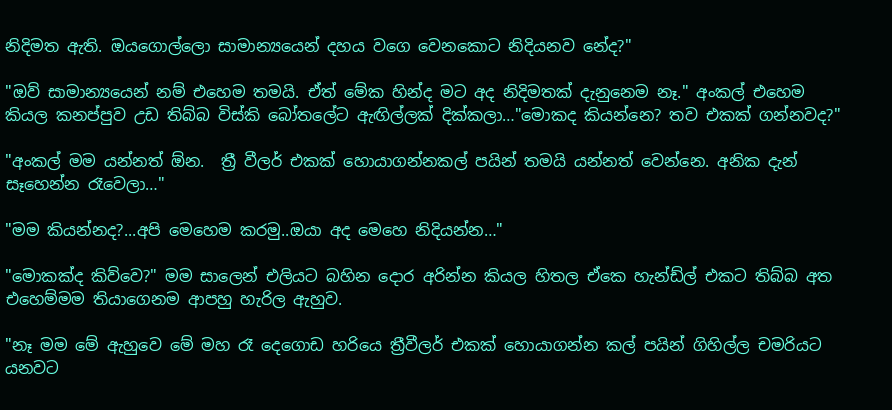නිදිමත ඇති. ඔයගොල්ලො සාමාන්‍යයෙන් දහය වගෙ වෙනකොට නිදියනව නේද?"

"ඔව් සාමාන්‍යයෙන් නම් එහෙම තමයි. ඒත් මේක හින්ද මට අද නිදිමතක් දැනුනෙම නෑ." අංකල් එහෙම කියල කනප්පුව උඩ තිබ්බ විස්කි බෝතලේට ඇඟිල්ලක් දික්කලා…"මොකද කියන්නෙ? තව එකක් ගන්නවද?"

"අංකල් මම යන්නත් ඕන.  ත්‍රී වීලර් එකක් හොයාගන්නකල් පයින් තමයි යන්නත් වෙන්නෙ. අනික දැන් සෑහෙන්න රෑවෙලා…"

"මම කියන්නද?...අපි මෙහෙම කරමු..ඔයා අද මෙහෙ නිදියන්න…"

"මොකක්ද කිව්වෙ?" මම සාලෙන් එලියට බහින දොර අරින්න කියල හිතල ඒකෙ හැන්ඩ්ල් එකට තිබ්බ අත එහෙම්මම තියාගෙනම ආපහු හැරිල ඇහුව.

"නෑ මම මේ ඇහුවෙ මේ මහ රෑ දෙගොඩ හරියෙ ත්‍රීවීලර් එකක් හොයාගන්න කල් පයින් ගිහිල්ල චමරියට යනවට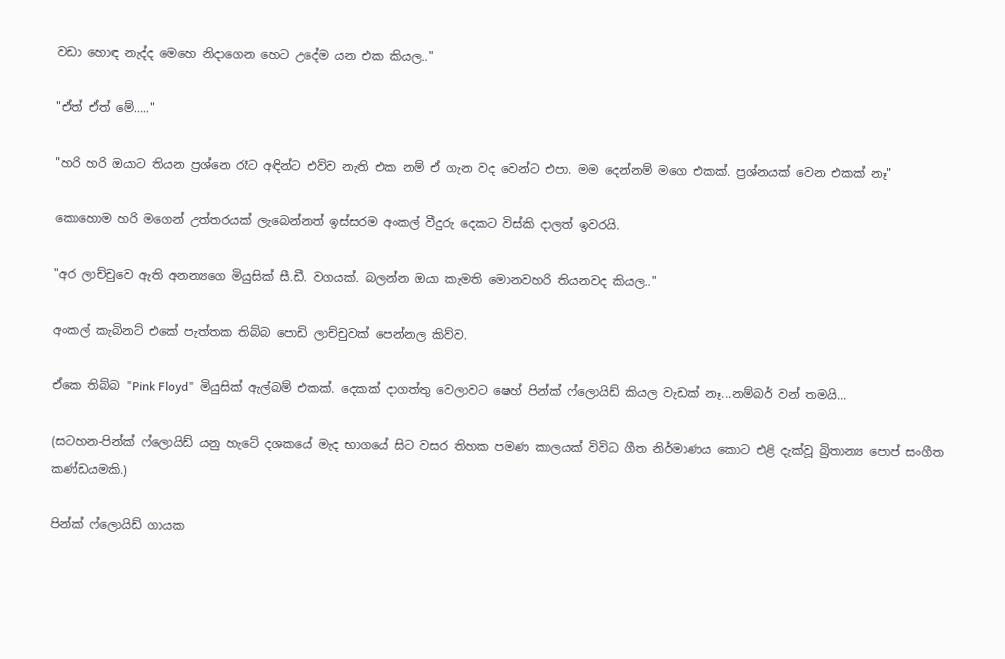වඩා හොඳ නැද්ද මෙහෙ නිදාගෙන හෙට උදේම යන එක කියල.."

"ඒත් ඒත් මේ….."

"හරි හරි ඔයාට තියන ප්‍රශ්නෙ රෑට අඳින්ට එව්ව නැති එක නම් ඒ ගැන වද වෙන්ට එපා. මම දෙන්නම් මගෙ එකක්. ප්‍රශ්නයක් වෙන එකක් නෑ"

කොහොම හරි මගෙන් උත්තරයක් ලැබෙන්නත් ඉස්සරම අංකල් වීදුරු දෙකට විස්කි දාලත් ඉවරයි.

"අර ලාච්චුවෙ ඇති අනන්‍යගෙ මියුසික් සී.ඩී. වගයක්. බලන්න ඔයා කැමති මොනවහරි තියනවද කියල.."

අංකල් කැබිනට් එකේ පැත්තක තිබ්බ පොඩි ලාච්චුවක් පෙන්නල කිව්ව.

ඒකෙ තිබ්බ "Pink Floyd"  මියුසික් ඇල්බම් එකක්. දෙකක් දාගත්තු වෙලාවට ෂෙහ් පින්ක් ෆ්ලොයිඩ් කියල වැඩක් නෑ...නම්බර් වන් තමයි...

(සටහන-පින්ක් ෆ්ලොයිඩ් යනු හැටේ දශකයේ මැද භාගයේ සිට වසර තිහක පමණ කාලයක් විවිධ ගීත නිර්මාණය කොට එළි දැක්වූ බ්‍රිතාන්‍ය පොප් සංගීත කණ්ඩයමකි.)

පින්ක් ෆ්ලොයිඩ් ගායක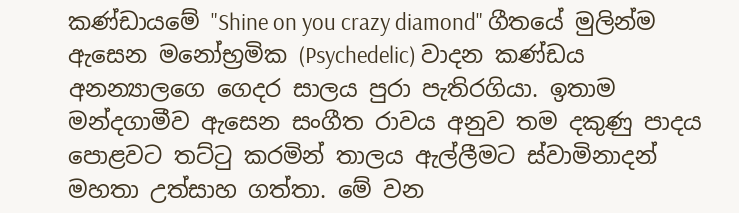කණ්ඩායමේ "Shine on you crazy diamond" ගීතයේ මුලින්ම ඇසෙන මනෝභ්‍රමික (Psychedelic) වාදන කණ්ඩය අනන්‍යාලගෙ ගෙදර සාලය පුරා පැතිරගියා. ඉතාම මන්දගාමීව ඇසෙන සංගීත රාවය අනුව තම දකුණු පාදය පොළවට තට්ටු කරමින් තාලය ඇල්ලීමට ස්වාමිනාදන් මහතා උත්සාහ ගත්තා. මේ වන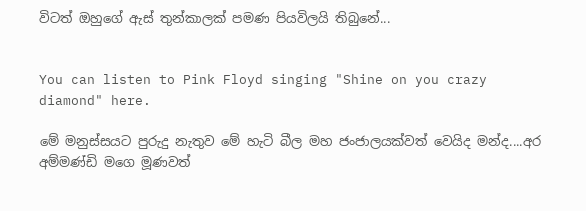විටත් ඔහුගේ ඇස් තුන්කාලක් පමණ පියවිලයි තිබුනේ...


You can listen to Pink Floyd singing "Shine on you crazy diamond" here.

මේ මනුස්සයට පුරුදු නැතුව මේ හැටි බීල මහ ජංජාලයක්වත් වෙයිද මන්ද....අර අම්මණ්ඩි මගෙ මූණවත්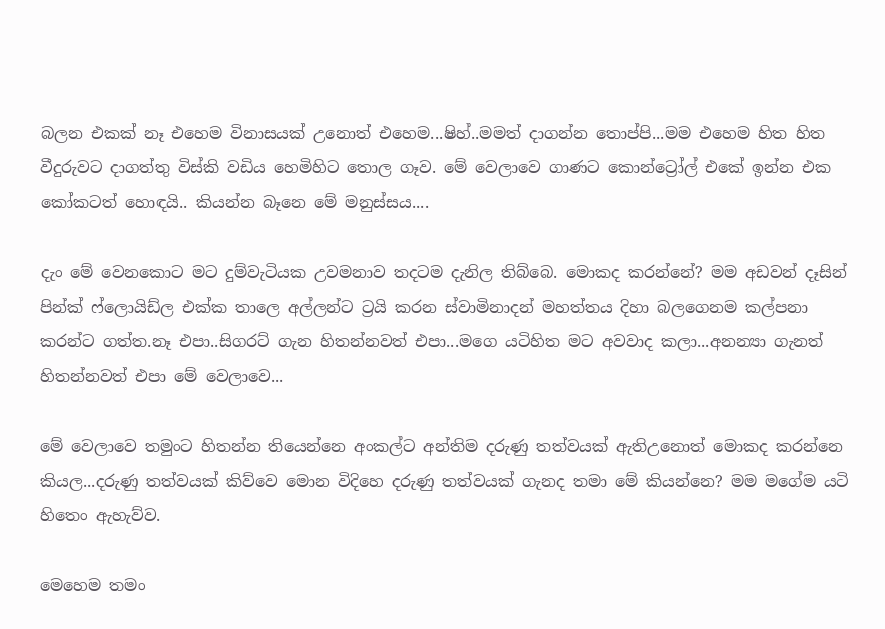බලන එකක් නෑ එහෙම විනාසයක් උනොත් එහෙම...ෂිහ්..මමත් දාගන්න තොප්පි...මම එහෙම හිත හිත වීදුරුවට දාගත්තු විස්කි වඩිය හෙමිහිට තොල ගෑව. මේ වෙලාවෙ ගාණට කොන්ට්‍රෝල් එකේ ඉන්න එක කෝකටත් හොඳයි.. කියන්න බෑනෙ මේ මනුස්සය....

දැං මේ වෙනකොට මට දුම්වැටියක උවමනාව තදටම දැනිල තිබ්බෙ. මොකද කරන්නේ? මම අඩවන් දෑසින් පින්ක් ෆ්ලොයිඩ්ල එක්ක තාලෙ අල්ලන්ට ට්‍රයි කරන ස්වාමිනාදන් මහත්තය දිහා බලගෙනම කල්පනා කරන්ට ගත්ත.නෑ එපා..සිගරට් ගැන හිතන්නවත් එපා...මගෙ යටිහිත මට අවවාද කලා...අනන්‍යා ගැනත් හිතන්නවත් එපා මේ වෙලාවෙ...

මේ වෙලාවෙ තමුංට හිතන්න තියෙන්නෙ අංකල්ට අන්තිම දරුණු තත්වයක් ඇතිඋනොත් මොකද කරන්නෙ කියල...දරුණු තත්වයක් කිව්වෙ මොන විදිහෙ දරුණු තත්වයක් ගැනද තමා මේ කියන්නෙ? මම මගේම යටි හිතෙං ඇහැව්ව.

මෙහෙම තමං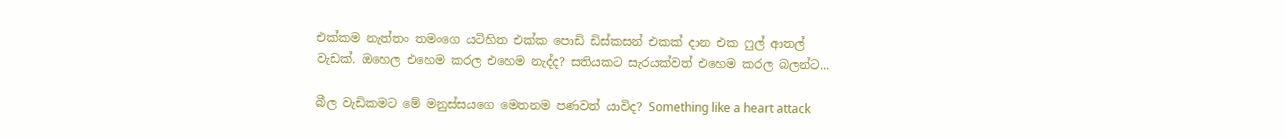එක්කම නැත්තං තමංගෙ යටිහිත එක්ක පොඩි ඩිස්කසන් එකක් දාන එක ෆුල් ආතල් වැඩක්. ඔහෙල එහෙම කරල එහෙම නැද්ද? සතියකට සැරයක්වත් එහෙම කරල බලන්ට...

බීල වැඩිකමට මේ මනුස්සයගෙ මෙතනම පණවත් යාවිද? Something like a heart attack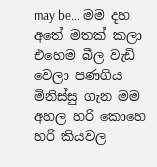may be... මම දහ අතේ මතක් කලා එහෙම බීල වැඩි වෙලා පණගිය මිනිස්සු ගැන මම අහල හරි කොහෙ හරි කියවල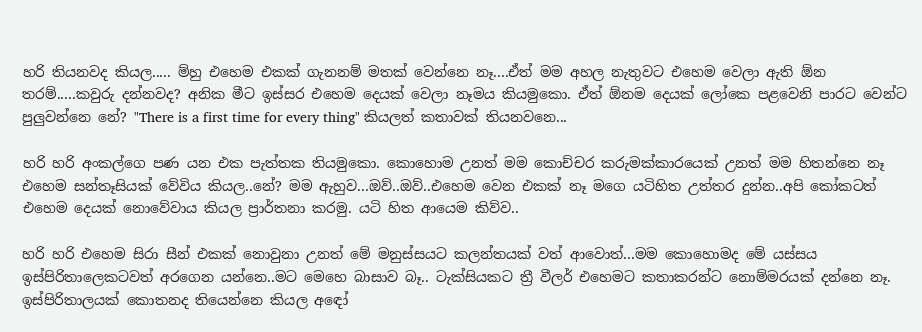හරි තියනවද කියල..... ම්හු එහෙම එකක් ගැනනම් මතක් වෙන්නෙ නෑ....ඒත් මම අහල නැතුවට එහෙම වෙලා ඇති ඕන තරම්.....කවුරු දන්නවද? අනික මීට ඉස්සර එහෙම දෙයක් වෙලා නෑමය කියමුකො. ඒත් ඕනම දෙයක් ලෝකෙ පළවෙනි පාරට වෙන්ට පුලුවන්නෙ නේ? "There is a first time for every thing" කියලත් කතාවක් තියනවනෙ...

හරි හරි අංකල්ගෙ පණ යන එක පැත්තක තියමුකො. කොහොම උනත් මම කොච්චර කරුමක්කාරයෙක් උනත් මම හිතන්නෙ නෑ එහෙම සන්තෑසියක් වේවිය කියල..නේ? මම ඇහුව...ඔව්..ඔව්..එහෙම වෙන එකක් නෑ මගෙ යටිහිත උත්තර දුන්න..අපි කෝකටත් එහෙම දෙයක් නොවේවාය කියල ප්‍රාර්තනා කරමු. යටි හිත ආයෙම කිව්ව..

හරි හරි එහෙම සිරා සීන් එකක් නොවුනා උනත් මේ මනුස්සයට කලන්තයක් වත් ආවොත්...මම කොහොමද මේ යස්සය ඉස්පිරිතාලෙකටවත් අරගෙන යන්නෙ..මට මෙහෙ බාසාව බෑ.. ටැක්සියකට ත්‍රී වීලර් එහෙමට කතාකරන්ට නොම්මරයක් දන්නෙ නෑ. ඉස්පිරිතාලයක් කොතනද තියෙන්නෙ කියල අඳෝ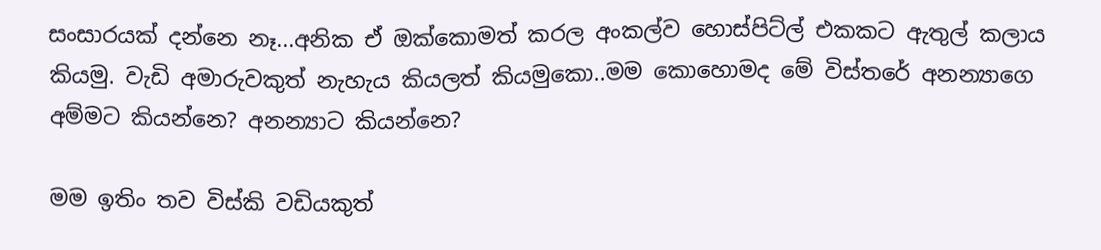සංසාරයක් දන්නෙ නෑ...අනික ඒ ඔක්කොමත් කරල අංකල්ව හොස්පිට්ල් එකකට ඇතුල් කලාය කියමු. වැඩි අමාරුවකුත් නැහැය කියලත් කියමුකො..මම කොහොමද මේ විස්තරේ අනන්‍යාගෙ අම්මට කියන්නෙ? අනන්‍යාට කියන්නෙ?

මම ඉතිං තව විස්කි වඩියකුත්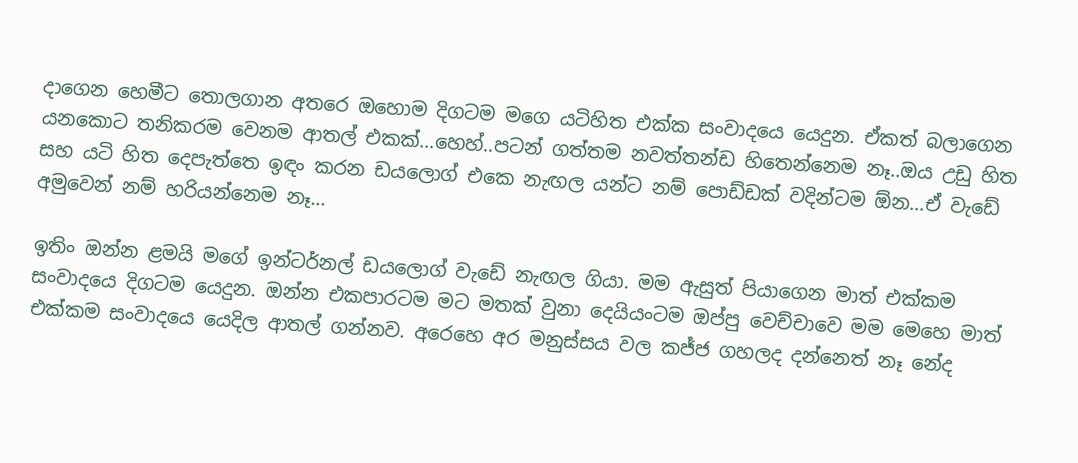දාගෙන හෙමීට තොලගාන අතරෙ ඔහොම දිගටම මගෙ යටිහිත එක්ක සංවාදයෙ යෙදුන. ඒකත් බලාගෙන යනකොට තනිකරම වෙනම ආතල් එකක්...හෙහ්..පටන් ගත්තම නවත්තන්ඩ හිතෙන්නෙම නෑ..ඔය උඩු හිත සහ යටි හිත දෙපැත්තෙ ඉඳං කරන ඩයලොග් එකෙ නැඟල යන්ට නම් පොඩ්ඩක් වදින්ටම ඕන...ඒ වැඩේ අමුවෙන් නම් හරියන්නෙම නෑ...

ඉතිං ඔන්න ළමයි මගේ ඉන්ටර්නල් ඩයලොග් වැඩේ නැඟල ගියා. මම ඇසුත් පියාගෙන මාත් එක්කම සංවාදයෙ දිගටම යෙදුන. ඔන්න එකපාරටම මට මතක් වුනා දෙයියංටම ඔප්පු වෙච්චාවෙ මම මෙහෙ මාත් එක්කම සංවාදයෙ යෙදිල ආතල් ගන්නව. අරෙහෙ අර මනුස්සය වල කජ්ජ ගහලද දන්නෙත් නෑ නේද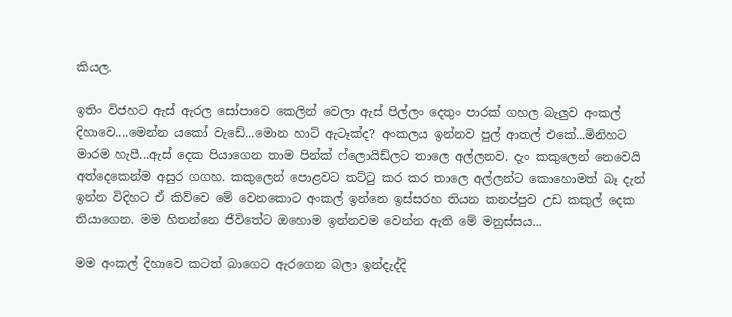කියල.

ඉතිං විජහට ඇස් ඇරල සෝපාවෙ කෙලින් වෙලා ඇස් පිල්ලං දෙතුං පාරක් ගහල බැලුව අංකල් දිහාවෙ....මෙන්න යකෝ වැඩේ...මොන හාට් ඇටෑක්ද? අංකලය ඉන්නව පුල් ආතල් එකේ...මිනිහට මාරම හැපී...ඇස් දෙක පියාගෙන තාම පින්ක් ෆ්ලොයිඩ්ලට තාලෙ අල්ලනව. දැං කකුලෙන් නෙවෙයි අත්දෙකෙන්ම අසුර ගගහ. කකුලෙන් පොළවට තට්ටු කර කර තාලෙ අල්ලන්ට කොහොමත් බෑ දැන් ඉන්න විදිහට ඒ කිව්වෙ මේ වෙනකොට අංකල් ඉන්නෙ ඉස්සරහ තියන කනප්පුව උඩ කකුල් දෙක තියාගෙන. මම හිතන්නෙ ජීවිතේට ඔහොම ඉන්නවම වෙන්න ඇති මේ මනුස්සය...

මම අංකල් දිහාවෙ කටත් බාගෙට ඇරගෙන බලා ඉන්දැද්දි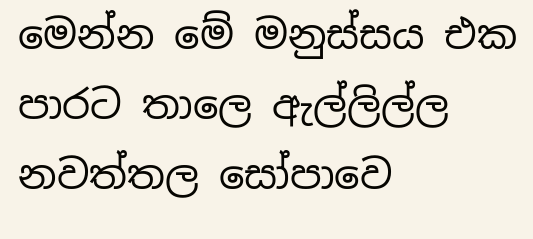මෙන්න මේ මනුස්සය එක පාරට තාලෙ ඇල්ලිල්ල නවත්තල සෝපාවෙ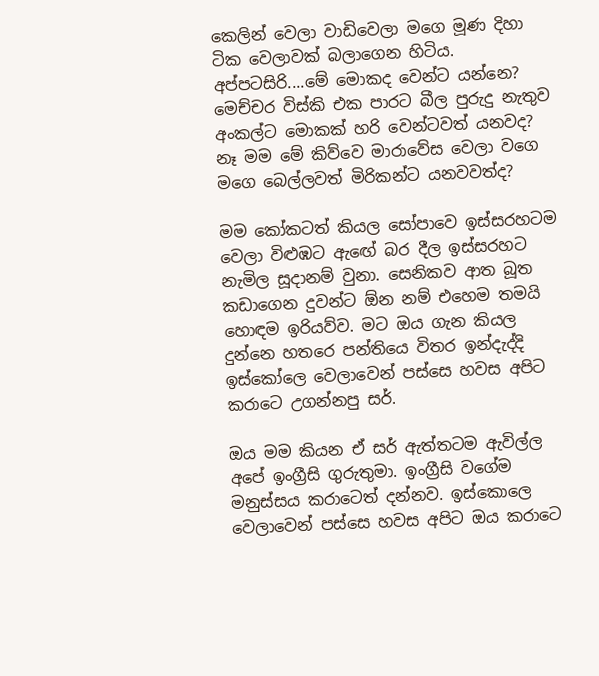කෙලින් වෙලා වාඩිවෙලා මගෙ මූණ දිහා ටික වෙලාවක් බලාගෙන හිටිය. අප්පටසිරි....මේ මොකද වෙන්ට යන්නෙ? මෙච්චර විස්කි එක පාරට බීල පුරුදු නැතුව අංකල්ට මොකක් හරි වෙන්ටවත් යනවද? නෑ මම මේ කිව්වෙ මාරාවේස වෙලා වගෙ මගෙ බෙල්ලවත් මිරිකන්ට යනවවත්ද?

මම කෝකටත් කියල සෝපාවෙ ඉස්සරහටම වෙලා විළුඹට ඇඟේ බර දීල ඉස්සරහට නැමිල සූදානම් වුනා. සෙනිකව ආත බූත කඩාගෙන දුවන්ට ඕන නම් එහෙම තමයි හොඳම ඉරියව්ව. මට ඔය ගැන කියල දුන්නෙ හතරෙ පන්තියෙ විතර ඉන්දැද්දි ඉස්කෝලෙ වෙලාවෙන් පස්සෙ හවස අපිට කරාටෙ උගන්නපු සර්.

ඔය මම කියන ඒ සර් ඇත්තටම ඇවිල්ල අපේ ඉංග්‍රීසි ගුරුතුමා. ඉංග්‍රීසි වගේම මනුස්සය කරාටෙත් දන්නව. ඉස්කොලෙ වෙලාවෙන් පස්සෙ හවස අපිට ඔය කරාටෙ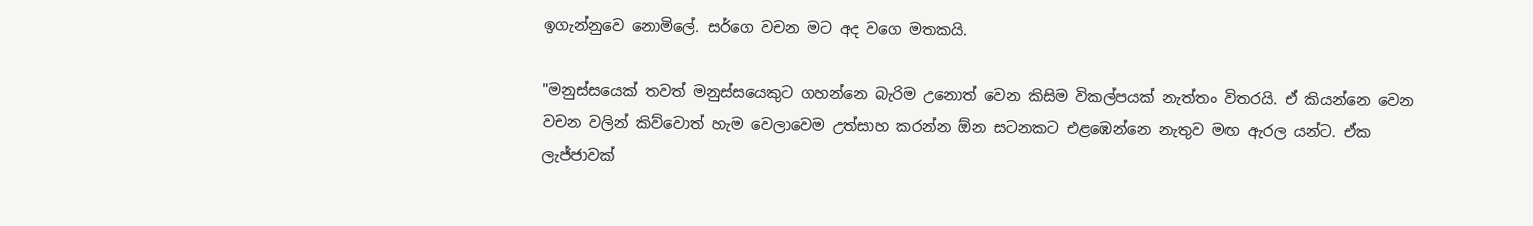ඉගැන්නුවෙ නොමිලේ. සර්ගෙ වචන මට අද වගෙ මතකයි.

"මනුස්සයෙක් තවත් මනුස්සයෙකුට ගහන්නෙ බැරිම උනොත් වෙන කිසිම විකල්පයක් නැත්තං විතරයි. ඒ කියන්නෙ වෙන වචන වලින් කිව්වොත් හැම වෙලාවෙම උත්සාහ කරන්න ඕන සටනකට එළඹෙන්නෙ නැතුව මඟ ඇරල යන්ට. ඒක ලැජ්ජාවක්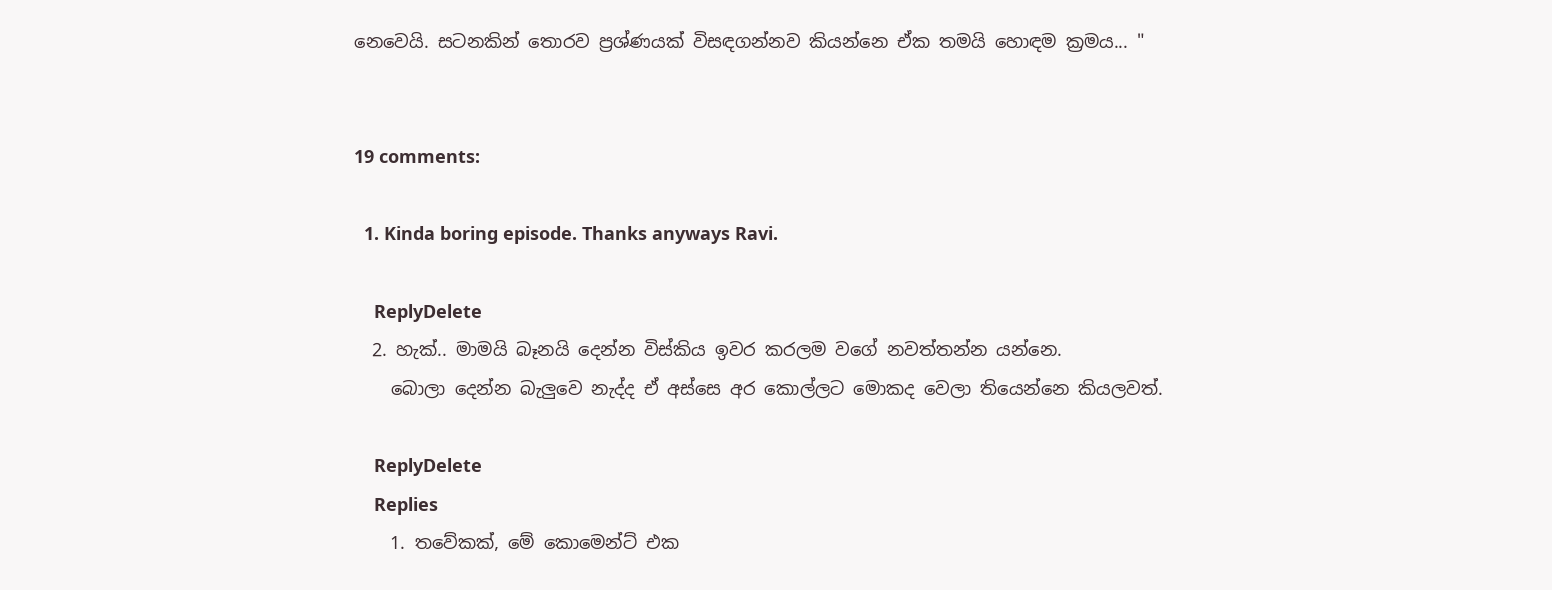නෙවෙයි. සටනකින් තොරව ප්‍රශ්ණයක් විසඳගන්නව කියන්නෙ ඒක තමයි හොඳම ක්‍රමය... "


19 comments:

  1. Kinda boring episode. Thanks anyways Ravi.

    ReplyDelete
  2. හැක්.. මාමයි බෑනයි දෙන්න විස්කිය ඉවර කරලම වගේ නවත්තන්න යන්නෙ.
    බොලා දෙන්න බැලුවෙ නැද්ද ඒ අස්සෙ අර කොල්ලට මොකද වෙලා තියෙන්නෙ කියලවත්.

    ReplyDelete
    Replies
    1. තවේකක්, මේ ‍කොමෙන්ට් එක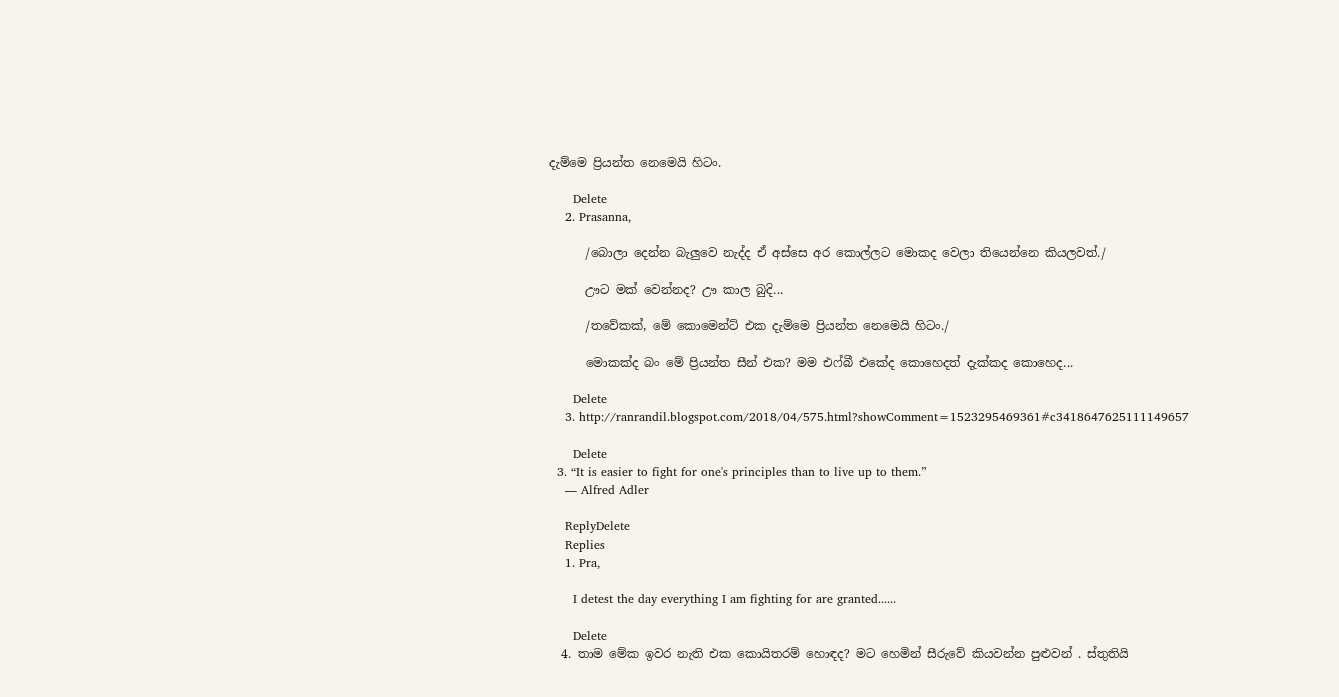දැම්මෙ ප්‍රියන්ත නෙමෙයි හිටං.

      Delete
    2. Prasanna,

      /බොලා දෙන්න බැලුවෙ නැද්ද ඒ අස්සෙ අර කොල්ලට මොකද වෙලා තියෙන්නෙ කියලවත්./

      ඌට මක් වෙන්නද? ඌ කාල බුදි...

      /තවේකක්, මේ ‍කොමෙන්ට් එක දැම්මෙ ප්‍රියන්ත නෙමෙයි හිටං./

      මොකක්ද බං මේ ප්‍රියන්ත සීන් එක? මම එෆ්බී එකේද කොහෙදත් දැක්කද කොහෙද...

      Delete
    3. http://ranrandil.blogspot.com/2018/04/575.html?showComment=1523295469361#c3418647625111149657

      Delete
  3. “It is easier to fight for one's principles than to live up to them.”
    ― Alfred Adler

    ReplyDelete
    Replies
    1. Pra,

      I detest the day everything I am fighting for are granted......

      Delete
  4. තාම මේක ඉවර නැති එක කොයිතරම් හොඳද? මට හෙමින් සීරුවේ කියවන්න පුළුවන් . ස්තුතියි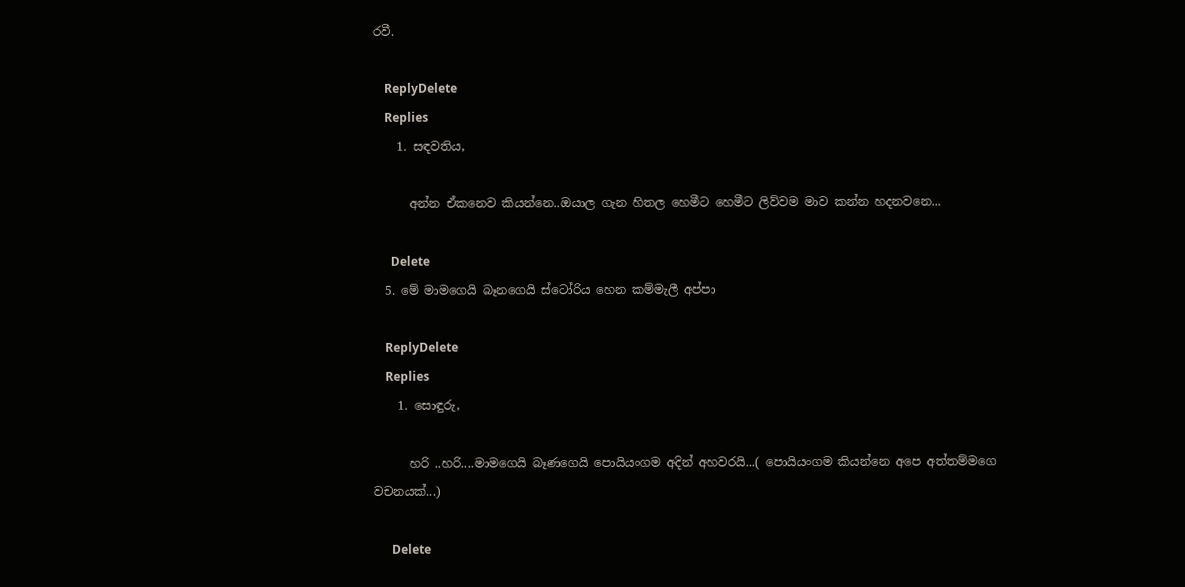රවී.

    ReplyDelete
    Replies
    1. සඳවතිය,

      අන්න ඒකනෙව කියන්නෙ..ඔයාල ගැන හිතල හෙමීට හෙමීට ලිව්වම මාව කන්න හදනවනෙ...

      Delete
  5. මේ මාමගෙයි බෑනගෙයි ස්ටෝරිය හෙන කම්මැලී අප්පා

    ReplyDelete
    Replies
    1. සොඳුරු,

      හරි ..හරි....මාමගෙයි බෑණගෙයි පොයියංගම අදින් අහවරයි...( පොයියංගම කියන්නෙ අපෙ අත්තම්මගෙ වචනයක්...)

      Delete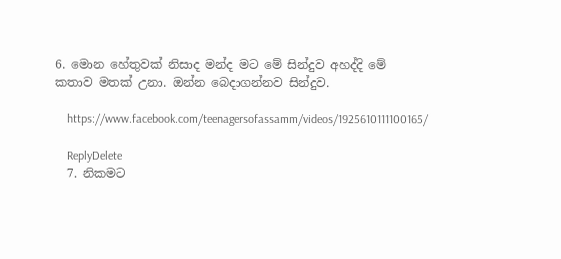6. මොන හේතුවක් නිසාද මන්ද මට මේ සින්දුව අහද්දි මේ කතාව මතක් උනා. ඔන්න බෙදාගන්නව සින්දුව.

    https://www.facebook.com/teenagersofassamm/videos/1925610111100165/

    ReplyDelete
  7. නිකමට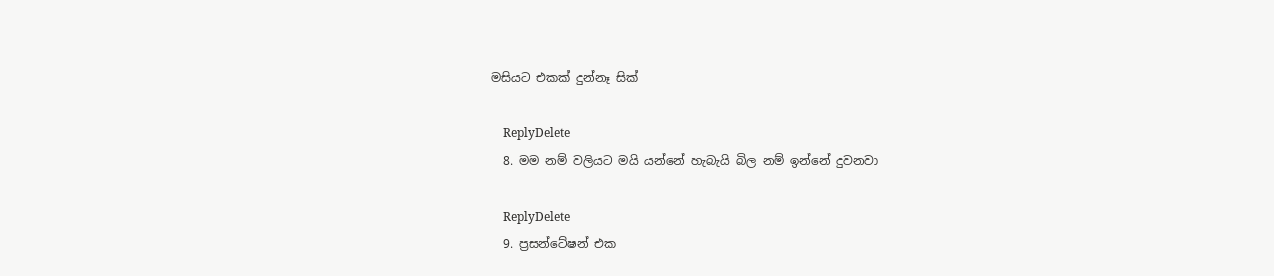මසියට එකක් දුන්නෑ සික්

    ReplyDelete
  8. මම නම් වලියට මයි යන්නේ හැබැයි බිල නම් ඉන්නේ දුවනවා

    ReplyDelete
  9. ප්‍රසන්ටේෂන් එක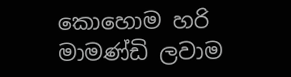කොහොම හරි මාමණ්ඩි ලවාම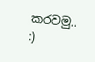කරවමු.. :)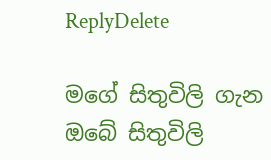ReplyDelete

මගේ සිතුවිලි ගැන ඔබේ සිතුවිලි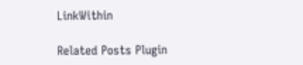LinkWithin

Related Posts Plugin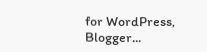for WordPress, Blogger...